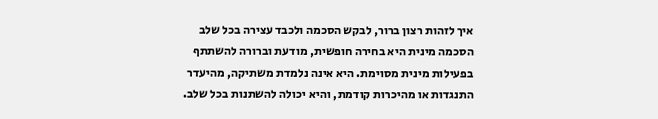איך לזהות רצון ברור, לבקש הסכמה ולכבד עצירה בכל שלב
הסכמה מינית היא בחירה חופשית, מודעת וברורה להשתתף בפעילות מינית מסוימת. היא אינה נלמדת משתיקה, מהיעדר התנגדות או מהיכרות קודמת, והיא יכולה להשתנות בכל שלב.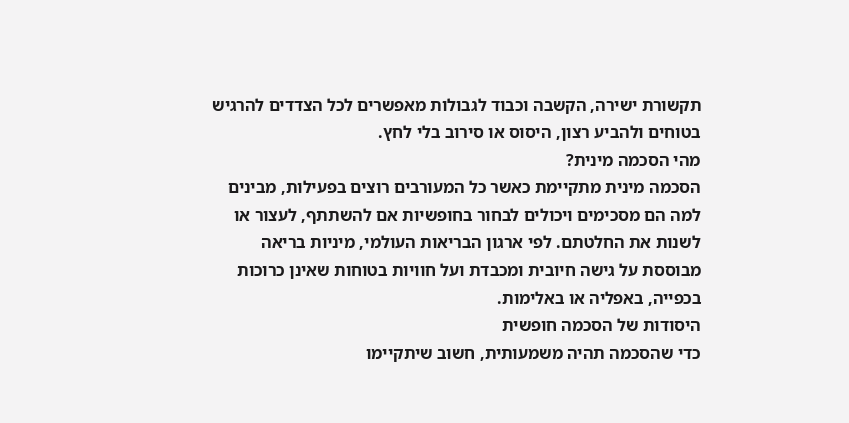תקשורת ישירה, הקשבה וכבוד לגבולות מאפשרים לכל הצדדים להרגיש בטוחים ולהביע רצון, היסוס או סירוב בלי לחץ.
מהי הסכמה מינית?
הסכמה מינית מתקיימת כאשר כל המעורבים רוצים בפעילות, מבינים למה הם מסכימים ויכולים לבחור בחופשיות אם להשתתף, לעצור או לשנות את החלטתם. לפי ארגון הבריאות העולמי, מיניות בריאה מבוססת על גישה חיובית ומכבדת ועל חוויות בטוחות שאינן כרוכות בכפייה, באפליה או באלימות.
היסודות של הסכמה חופשית
כדי שהסכמה תהיה משמעותית, חשוב שיתקיימו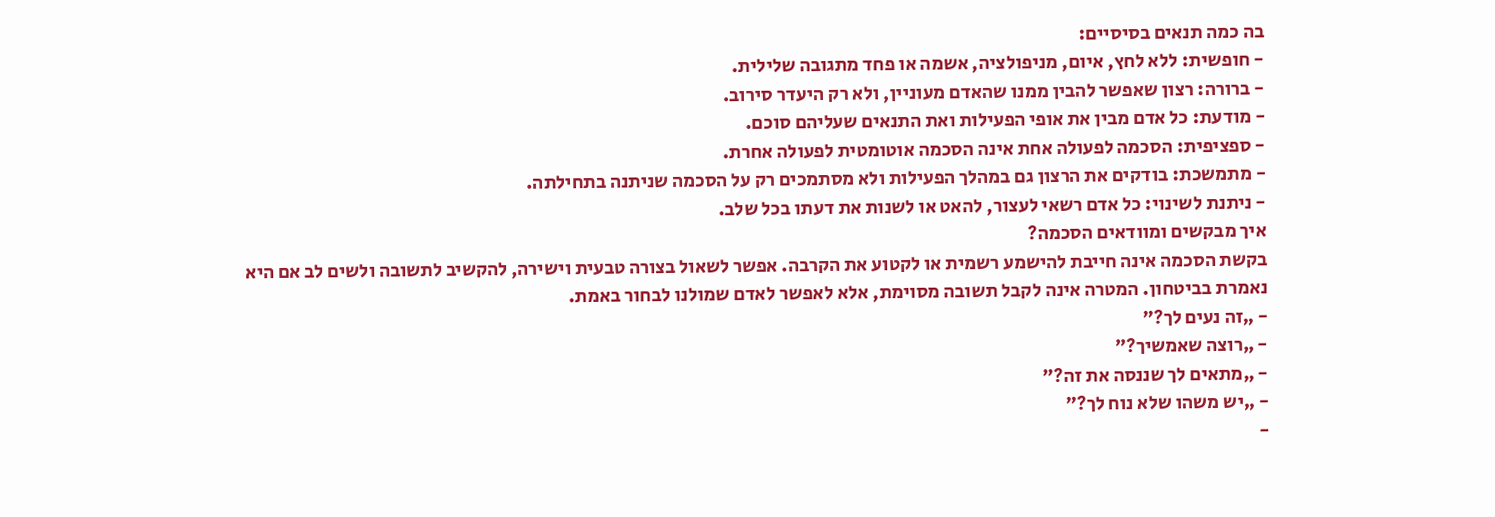בה כמה תנאים בסיסיים:
- חופשית: ללא לחץ, איום, מניפולציה, אשמה או פחד מתגובה שלילית.
- ברורה: רצון שאפשר להבין ממנו שהאדם מעוניין, ולא רק היעדר סירוב.
- מודעת: כל אדם מבין את אופי הפעילות ואת התנאים שעליהם סוכם.
- ספציפית: הסכמה לפעולה אחת אינה הסכמה אוטומטית לפעולה אחרת.
- מתמשכת: בודקים את הרצון גם במהלך הפעילות ולא מסתמכים רק על הסכמה שניתנה בתחילתה.
- ניתנת לשינוי: כל אדם רשאי לעצור, להאט או לשנות את דעתו בכל שלב.
איך מבקשים ומוודאים הסכמה?
בקשת הסכמה אינה חייבת להישמע רשמית או לקטוע את הקרבה. אפשר לשאול בצורה טבעית וישירה, להקשיב לתשובה ולשים לב אם היא נאמרת בביטחון. המטרה אינה לקבל תשובה מסוימת, אלא לאפשר לאדם שמולנו לבחור באמת.
- „זה נעים לך?”
- „רוצה שאמשיך?”
- „מתאים לך שננסה את זה?”
- „יש משהו שלא נוח לך?”
-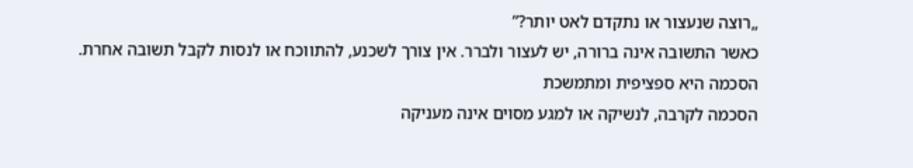„רוצה שנעצור או נתקדם לאט יותר?”
כאשר התשובה אינה ברורה, יש לעצור ולברר. אין צורך לשכנע, להתווכח או לנסות לקבל תשובה אחרת.
הסכמה היא ספציפית ומתמשכת
הסכמה לקרבה, לנשיקה או למגע מסוים אינה מעניקה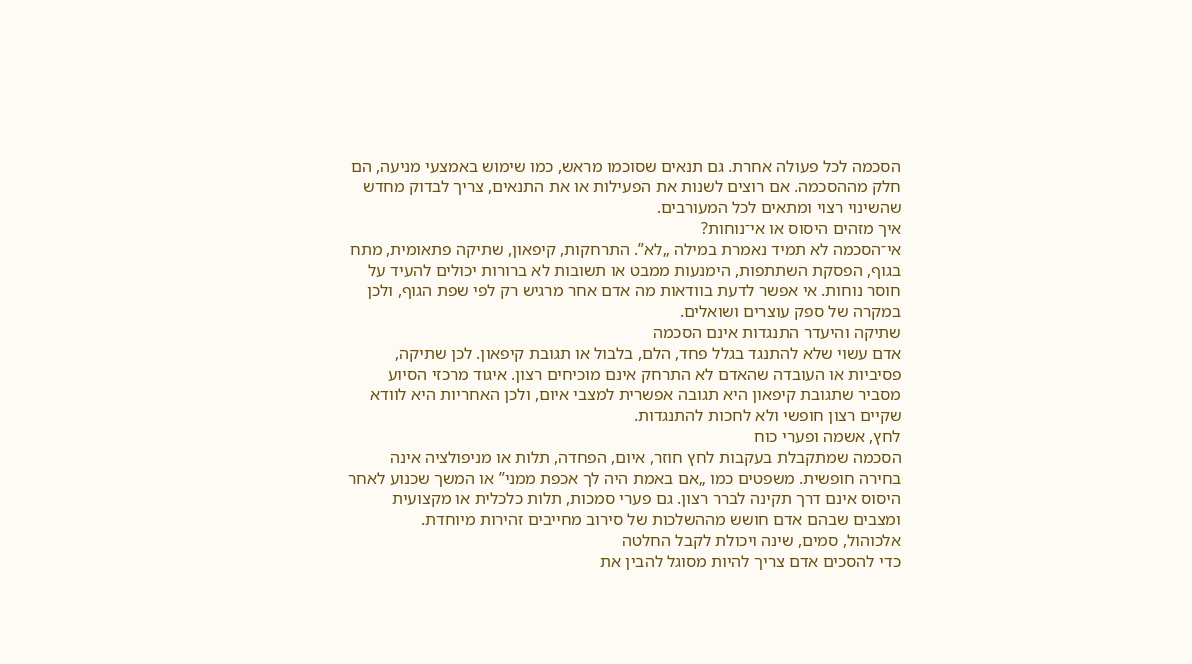הסכמה לכל פעולה אחרת. גם תנאים שסוכמו מראש, כמו שימוש באמצעי מניעה, הם חלק מההסכמה. אם רוצים לשנות את הפעילות או את התנאים, צריך לבדוק מחדש שהשינוי רצוי ומתאים לכל המעורבים.
איך מזהים היסוס או אי־נוחות?
אי־הסכמה לא תמיד נאמרת במילה „לא”. התרחקות, קיפאון, שתיקה פתאומית, מתח בגוף, הפסקת השתתפות, הימנעות ממבט או תשובות לא ברורות יכולים להעיד על חוסר נוחות. אי אפשר לדעת בוודאות מה אדם אחר מרגיש רק לפי שפת הגוף, ולכן במקרה של ספק עוצרים ושואלים.
שתיקה והיעדר התנגדות אינם הסכמה
אדם עשוי שלא להתנגד בגלל פחד, הלם, בלבול או תגובת קיפאון. לכן שתיקה, פסיביות או העובדה שהאדם לא התרחק אינם מוכיחים רצון. איגוד מרכזי הסיוע מסביר שתגובת קיפאון היא תגובה אפשרית למצבי איום, ולכן האחריות היא לוודא שקיים רצון חופשי ולא לחכות להתנגדות.
לחץ, אשמה ופערי כוח
הסכמה שמתקבלת בעקבות לחץ חוזר, איום, הפחדה, תלות או מניפולציה אינה בחירה חופשית. משפטים כמו „אם באמת היה לך אכפת ממני” או המשך שכנוע לאחר היסוס אינם דרך תקינה לברר רצון. גם פערי סמכות, תלות כלכלית או מקצועית ומצבים שבהם אדם חושש מההשלכות של סירוב מחייבים זהירות מיוחדת.
אלכוהול, סמים, שינה ויכולת לקבל החלטה
כדי להסכים אדם צריך להיות מסוגל להבין את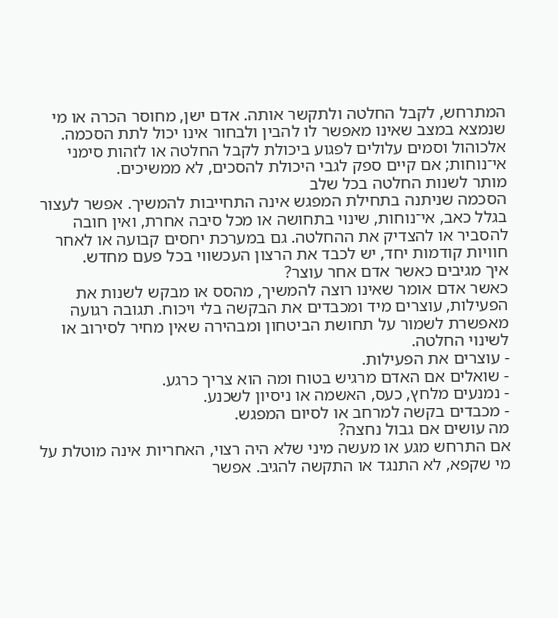המתרחש, לקבל החלטה ולתקשר אותה. אדם ישן, מחוסר הכרה או מי שנמצא במצב שאינו מאפשר לו להבין ולבחור אינו יכול לתת הסכמה. אלכוהול וסמים עלולים לפגוע ביכולת לקבל החלטה או לזהות סימני אי־נוחות; אם קיים ספק לגבי היכולת להסכים, לא ממשיכים.
מותר לשנות החלטה בכל שלב
הסכמה שניתנה בתחילת המפגש אינה התחייבות להמשיך. אפשר לעצור בגלל כאב, אי־נוחות, שינוי בתחושה או מכל סיבה אחרת, ואין חובה להסביר או להצדיק את ההחלטה. גם במערכת יחסים קבועה או לאחר חוויות קודמות יחד, יש לכבד את הרצון העכשווי בכל פעם מחדש.
איך מגיבים כאשר אדם אחר עוצר?
כאשר אדם אומר שאינו רוצה להמשיך, מהסס או מבקש לשנות את הפעילות, עוצרים מיד ומכבדים את הבקשה בלי ויכוח. תגובה רגועה מאפשרת לשמור על תחושת הביטחון ומבהירה שאין מחיר לסירוב או לשינוי החלטה.
- עוצרים את הפעילות.
- שואלים אם האדם מרגיש בטוח ומה הוא צריך כרגע.
- נמנעים מלחץ, כעס, האשמה או ניסיון לשכנע.
- מכבדים בקשה למרחב או לסיום המפגש.
מה עושים אם גבול נחצה?
אם התרחש מגע או מעשה מיני שלא היה רצוי, האחריות אינה מוטלת על מי שקפא, לא התנגד או התקשה להגיב. אפשר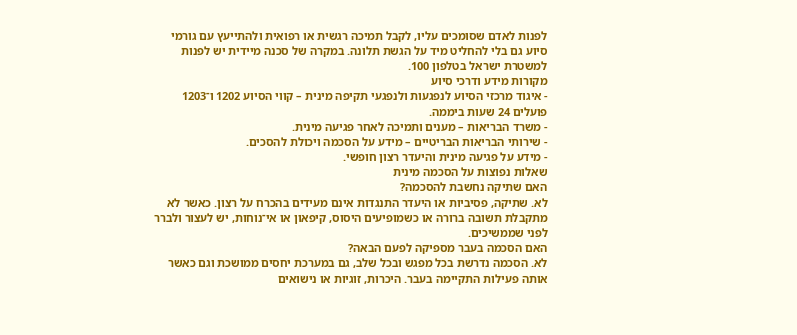לפנות לאדם שסומכים עליו, לקבל תמיכה רגשית או רפואית ולהתייעץ עם גורמי סיוע גם בלי להחליט מיד על הגשת תלונה. במקרה של סכנה מיידית יש לפנות למשטרת ישראל בטלפון 100.
מקורות מידע ודרכי סיוע
- איגוד מרכזי הסיוע לנפגעות ולנפגעי תקיפה מינית – קווי הסיוע 1202 ו־1203 פועלים 24 שעות ביממה.
- משרד הבריאות – מענים ותמיכה לאחר פגיעה מינית.
- שירותי הבריאות הבריטיים – מידע על הסכמה ויכולת להסכים.
- מידע על פגיעה מינית והיעדר רצון חופשי.
שאלות נפוצות על הסכמה מינית
האם שתיקה נחשבת להסכמה?
לא. שתיקה, פסיביות או היעדר התנגדות אינם מעידים בהכרח על רצון. כאשר לא מתקבלת תשובה ברורה או כשמופיעים היסוס, קיפאון או אי־נוחות, יש לעצור ולברר לפני שממשיכים.
האם הסכמה בעבר מספיקה לפעם הבאה?
לא. הסכמה נדרשת בכל מפגש ובכל שלב, גם במערכת יחסים ממושכת וגם כאשר אותה פעילות התקיימה בעבר. היכרות, זוגיות או נישואים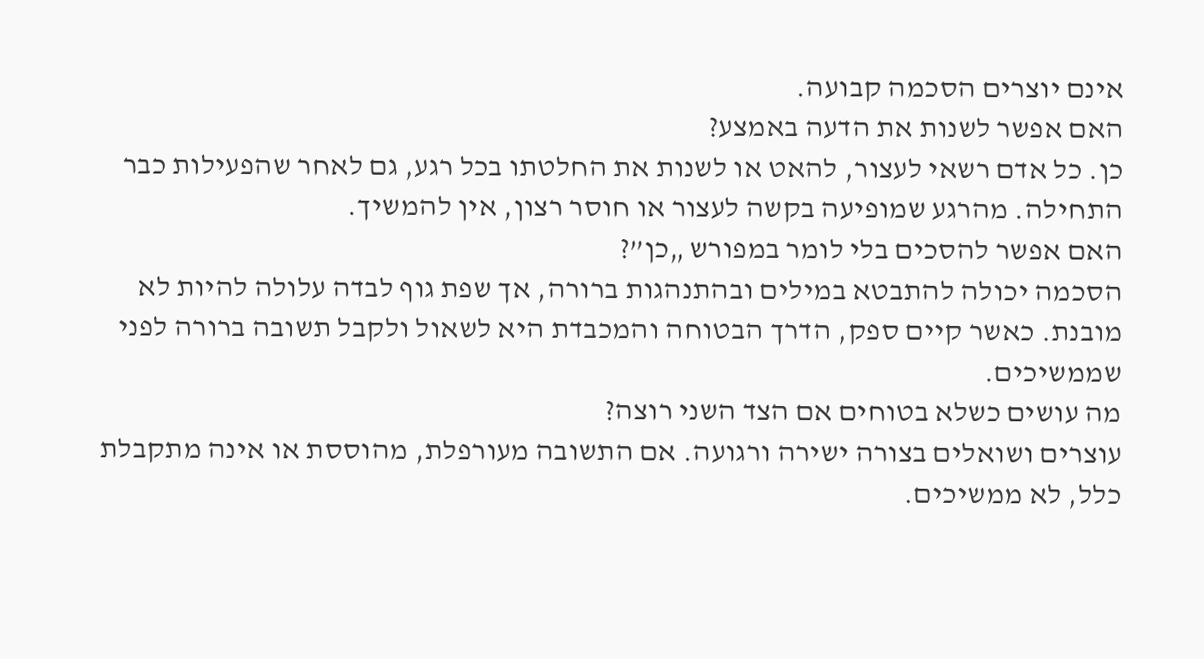אינם יוצרים הסכמה קבועה.
האם אפשר לשנות את הדעה באמצע?
כן. כל אדם רשאי לעצור, להאט או לשנות את החלטתו בכל רגע, גם לאחר שהפעילות כבר התחילה. מהרגע שמופיעה בקשה לעצור או חוסר רצון, אין להמשיך.
האם אפשר להסכים בלי לומר במפורש „כן”?
הסכמה יכולה להתבטא במילים ובהתנהגות ברורה, אך שפת גוף לבדה עלולה להיות לא מובנת. כאשר קיים ספק, הדרך הבטוחה והמכבדת היא לשאול ולקבל תשובה ברורה לפני שממשיכים.
מה עושים כשלא בטוחים אם הצד השני רוצה?
עוצרים ושואלים בצורה ישירה ורגועה. אם התשובה מעורפלת, מהוססת או אינה מתקבלת כלל, לא ממשיכים.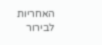האחריות לבירור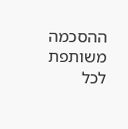ההסכמה משותפת לכל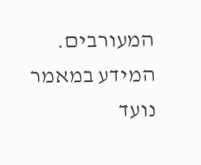המעורבים.
המידע במאמר נועד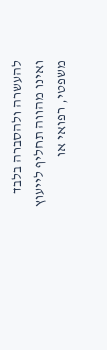להעשרה ולהסברה בלבד ואינו מהווה תחליף לייעוץ משפטי, רפואי או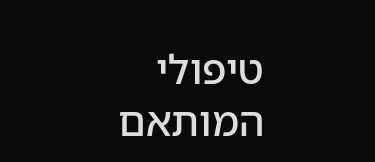טיפולי המותאם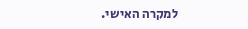למקרה האישי.